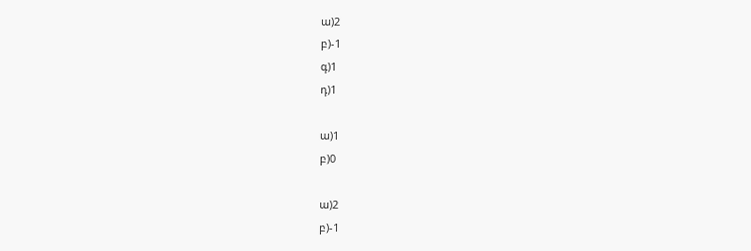ա)2
բ)-1
գ)1
դ)1

ա)1
բ)0

ա)2
բ)-1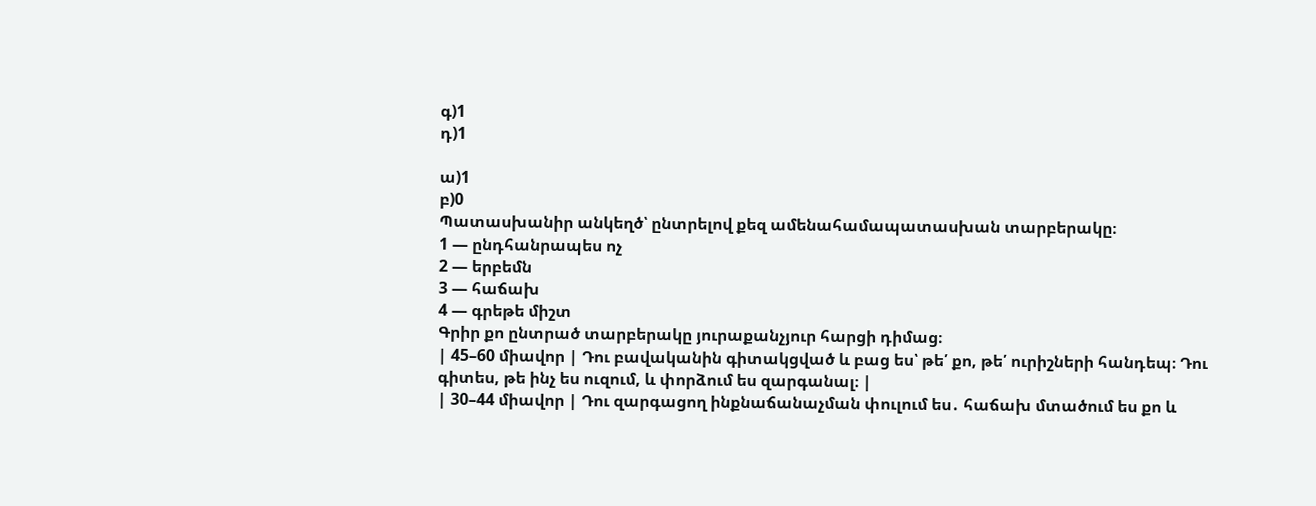գ)1
դ)1

ա)1
բ)0
Պատասխանիր անկեղծ՝ ընտրելով քեզ ամենահամապատասխան տարբերակը։
1 — ընդհանրապես ոչ
2 — երբեմն
3 — հաճախ
4 — գրեթե միշտ
Գրիր քո ընտրած տարբերակը յուրաքանչյուր հարցի դիմաց։
| 45–60 միավոր | Դու բավականին գիտակցված և բաց ես՝ թե՛ քո, թե՛ ուրիշների հանդեպ։ Դու գիտես, թե ինչ ես ուզում, և փորձում ես զարգանալ։ |
| 30–44 միավոր | Դու զարգացող ինքնաճանաչման փուլում ես․ հաճախ մտածում ես քո և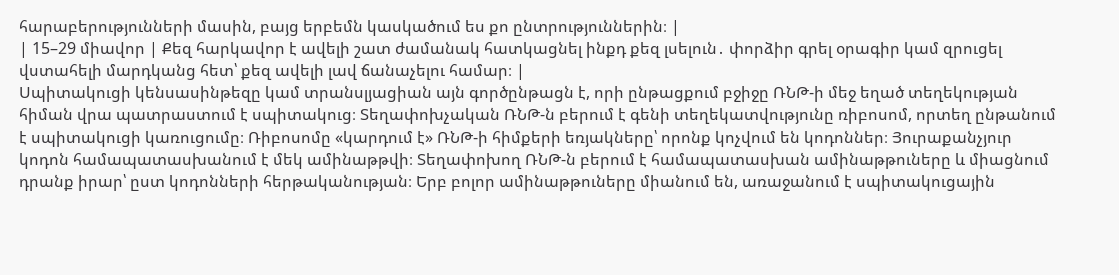հարաբերությունների մասին, բայց երբեմն կասկածում ես քո ընտրություններին։ |
| 15–29 միավոր | Քեզ հարկավոր է ավելի շատ ժամանակ հատկացնել ինքդ քեզ լսելուն․ փորձիր գրել օրագիր կամ զրուցել վստահելի մարդկանց հետ՝ քեզ ավելի լավ ճանաչելու համար։ |
Սպիտակուցի կենսասինթեզը կամ տրանսլյացիան այն գործընթացն է, որի ընթացքում բջիջը ՌՆԹ-ի մեջ եղած տեղեկության հիման վրա պատրաստում է սպիտակուց։ Տեղափոխչական ՌՆԹ-ն բերում է գենի տեղեկատվությունը ռիբոսոմ, որտեղ ընթանում է սպիտակուցի կառուցումը։ Ռիբոսոմը «կարդում է» ՌՆԹ-ի հիմքերի եռյակները՝ որոնք կոչվում են կոդոններ։ Յուրաքանչյուր կոդոն համապատասխանում է մեկ ամինաթթվի։ Տեղափոխող ՌՆԹ-ն բերում է համապատասխան ամինաթթուները և միացնում դրանք իրար՝ ըստ կոդոնների հերթականության։ Երբ բոլոր ամինաթթուները միանում են, առաջանում է սպիտակուցային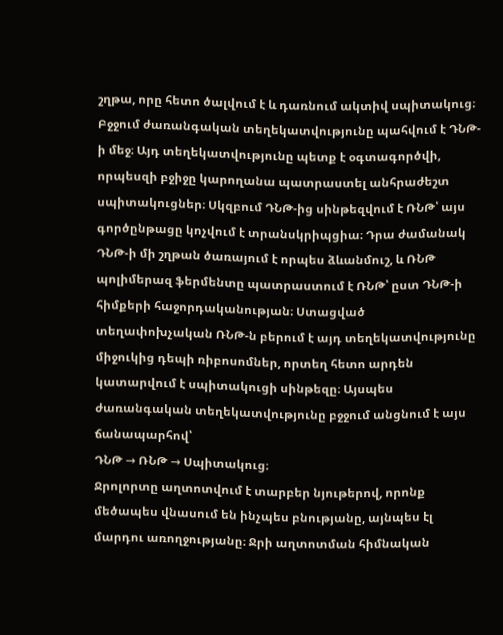շղթա, որը հետո ծալվում է և դառնում ակտիվ սպիտակուց։
Բջջում ժառանգական տեղեկատվությունը պահվում է ԴՆԹ-ի մեջ։ Այդ տեղեկատվությունը պետք է օգտագործվի, որպեսզի բջիջը կարողանա պատրաստել անհրաժեշտ սպիտակուցներ։ Սկզբում ԴՆԹ-ից սինթեզվում է ՌՆԹ՝ այս գործընթացը կոչվում է տրանսկրիպցիա։ Դրա ժամանակ ԴՆԹ-ի մի շղթան ծառայում է որպես ձևանմուշ, և ՌՆԹ պոլիմերազ ֆերմենտը պատրաստում է ՌՆԹ՝ ըստ ԴՆԹ-ի հիմքերի հաջորդականության։ Ստացված տեղափոխչական ՌՆԹ-ն բերում է այդ տեղեկատվությունը միջուկից դեպի ռիբոսոմներ, որտեղ հետո արդեն կատարվում է սպիտակուցի սինթեզը։ Այսպես ժառանգական տեղեկատվությունը բջջում անցնում է այս ճանապարհով՝
ԴՆԹ → ՌՆԹ → Սպիտակուց։
Ջրոլորտը աղտոտվում է տարբեր նյութերով, որոնք մեծապես վնասում են ինչպես բնությանը, այնպես էլ մարդու առողջությանը։ Ջրի աղտոտման հիմնական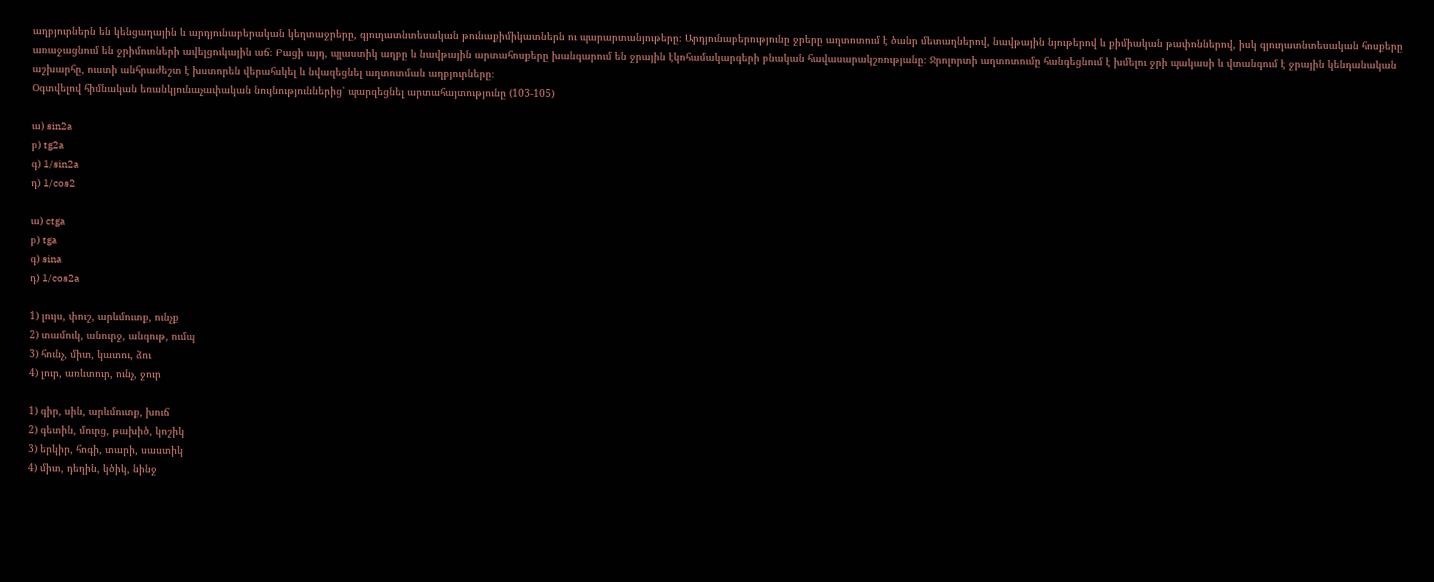աղբյուրներն են կենցաղային և արդյունաբերական կեղտաջրերը, գյուղատնտեսական թունաքիմիկատներն ու պարարտանյութերը։ Արդյունաբերությունը ջրերը աղտոտում է ծանր մետաղներով, նավթային նյութերով և քիմիական թափոններով, իսկ գյուղատնտեսական հոսքերը առաջացնում են ջրիմուռների ավելցուկային աճ։ Բացի այդ, պլաստիկ աղբը և նավթային արտահոսքերը խանգարում են ջրային էկոհամակարգերի բնական հավասարակշռությանը։ Ջրոլորտի աղտոտումը հանգեցնում է խմելու ջրի պակասի և վտանգում է ջրային կենդանական աշխարհը, ուստի անհրաժեշտ է խստորեն վերահսկել և նվազեցնել աղտոտման աղբյուրները։
Օգտվելով հիմնական եռանկյունաչափական նույնություններից՝ պարզեցնել արտահայտությունը (103-105)

ա) sin2a
բ) tg2a
գ) 1/sin2a
դ) 1/cos2

ա) ctga
բ) tga
գ) sina
դ) 1/cos2a

1) լույս, փուշ, արևմուտք, ունչք
2) տամուկ, անուրջ, անգութ, ումպ
3) հունչ, միտ, կատու, ձու
4) լուր, առևտուր, ունչ, ջուր

1) գիր, սին, արևմուտք, խուճ
2) գետին, մուրց, թախիծ, կոշիկ
3) երկիր, հոգի, տարի, սաստիկ
4) միտ, դեղին, կծիկ, նինջ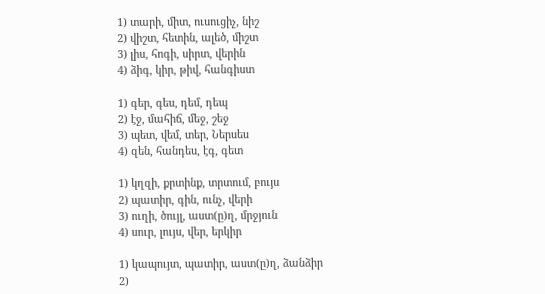1) տարի, միտ, ուսուցիչ, նիշ
2) վիշտ, հետին, ալեծ, միշտ
3) լիս, հոգի, սիրտ, վերին
4) ձիգ, կիր, թիվ, հանգիստ

1) գեր, գես, դեմ, դեպ
2) էջ, մահիճ, մեջ, շեջ
3) պետ, վեմ, տեր, Ներսես
4) զեն, հանդես, էգ, գետ

1) կղզի, քրտինք, տրտում, բույս
2) պատիր, գին, ունչ, վերի
3) ուղի, ծույլ, աստ(ը)ղ, մրջյուն
4) սուր, լույս, վեր, երկիր

1) կապույտ, պատիր, աստ(ը)ղ, ձանձիր
2)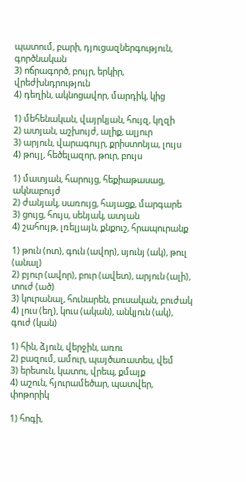պատում, բարի, դյուցազներգություն, գործնական
3) ոճրագործ, բույր, երկիր, վրեժխնդրություն
4) դեղին, ակնոցավոր, մարդիկ, կից

1) մեհենական, վայրկյան, հույզ, կղզի
2) ատյան, աշխույժ, ալիք, ալյուր
3) արյուն, վարագույր, քրիստոնյա, լույս
4) թույլ, հեծելազոր, թուր, բույս

1) մատյան, հարույց, հեքիաթասաց, ակնաբույժ
2) ժանյակ, սառույց, հայացք, մարգարե
3) ցույց, հույս, սենյակ, ատյան
4) շահույթ, լռելյայն, քնքուշ, հրապուրանք

1) թուն (ոտ), գուն (ավոր), սյունյ (ակ), թուլ (անալ)
2) բյուր (ավոր), բուր (ավետ), արյուն (ալի), տուժ (ած)
3) կուրանալ, հունարեն, բուսական, բուժակ
4) լուս (եղ), կուս (ական), անկյուն (ակ), գուժ (կան)

1) հին, ձյուն, վերջին, առու
2) բազում, ամուր, պայծառատես, վեմ
3) երեսուն, կատու, վրեպ, քմայք
4) աշուն, հյուրամեծար, պատվեր, փոթորիկ

1) հոգի,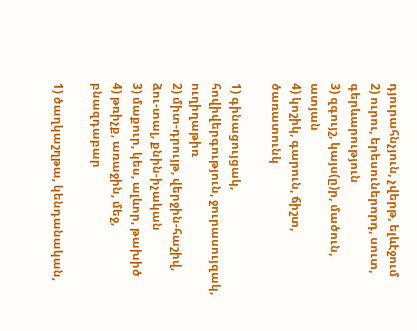դյուրահնչյուն, չվերթ, ելևէջում
2) ուրու, երեսուներորդ, սուտ, գերևարություն
3) զգույշ, կայս(ը)ր, մածուն, ատյան
4) կոշիկ, գարուն, ճիշտ, ծառատունկ

1) գինացույցակ, հովիվերգություն, ջուրասույզակ, ուղիղաթիռ
2) միտ-դրույթ, վերջին-հաշիվ, ձու-տալ, քնին-իչական
3) մաքուր, կես, ալևոր, թախիծ
4) թռիչք, առաջին, մեջ, բնազդաբար

1) ծաղկաշղթա, կենդանական,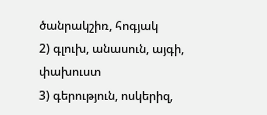ծանրակշիռ, հոգյակ
2) գլուխ, անասուն, այգի, փախուստ
3) գերություն, ոսկերիզ,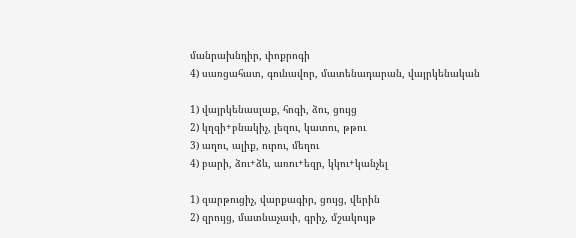մանրախնդիր, փոքրոգի
4) սառցահատ, գունավոր, մատենադարան, վայրկենական

1) վայրկենասլաք, հոգի, ձու, ցույց
2) կղզի+բնակիչ, լեզու, կատու, թթու
3) աղու, ալիք, ուրու, մեղու
4) բարի, ձու+ձև, առու+եզր, կկու+կանչել

1) զարթուցիչ, վարքագիր, ցույց, վերին
2) զրույց, մատնաչափ, գրիչ, մշակույթ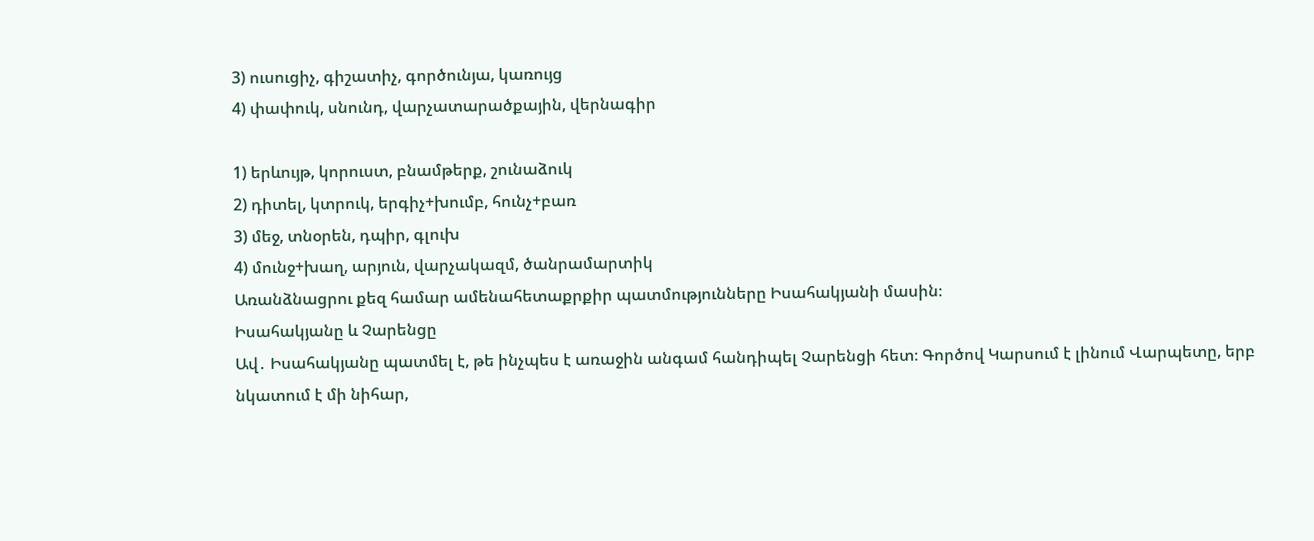3) ուսուցիչ, գիշատիչ, գործունյա, կառույց
4) փափուկ, սնունդ, վարչատարածքային, վերնագիր

1) երևույթ, կորուստ, բնամթերք, շունաձուկ
2) դիտել, կտրուկ, երգիչ+խումբ, հունչ+բառ
3) մեջ, տնօրեն, դպիր, գլուխ
4) մունջ+խաղ, արյուն, վարչակազմ, ծանրամարտիկ
Առանձնացրու քեզ համար ամենահետաքրքիր պատմությունները Իսահակյանի մասին։
Իսահակյանը և Չարենցը
Ավ․ Իսահակյանը պատմել է, թե ինչպես է առաջին անգամ հանդիպել Չարենցի հետ։ Գործով Կարսում է լինում Վարպետը, երբ նկատում է մի նիհար,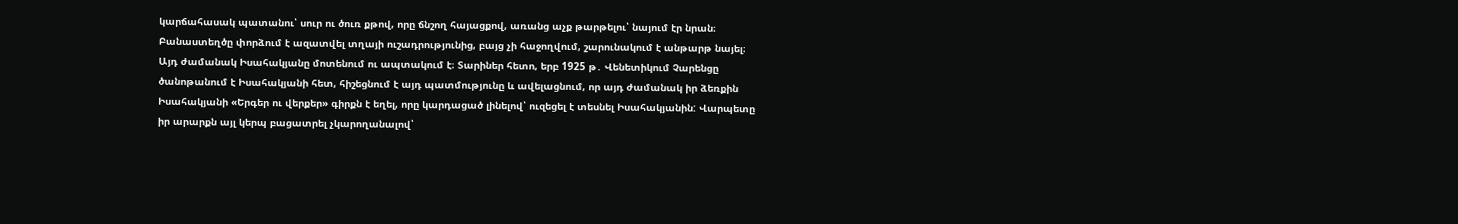կարճահասակ պատանու՝ սուր ու ծուռ քթով, որը ճնշող հայացքով, առանց աչք թարթելու՝ նայում էր նրան։ Բանաստեղծը փորձում է ազատվել տղայի ուշադրությունից, բայց չի հաջողվում, շարունակում է անթարթ նայել։ Այդ ժամանակ Իսահակյանը մոտենում ու ապտակում է։ Տարիներ հետո, երբ 1925 թ․ Վենետիկում Չարենցը ծանոթանում է Իսահակյանի հետ, հիշեցնում է այդ պատմությունը և ավելացնում, որ այդ ժամանակ իր ձեռքին Իսահակյանի «Երգեր ու վերքեր» գիրքն է եղել, որը կարդացած լինելով՝ ուզեցել է տեսնել Իսահակյանին: Վարպետը իր արարքն այլ կերպ բացատրել չկարողանալով՝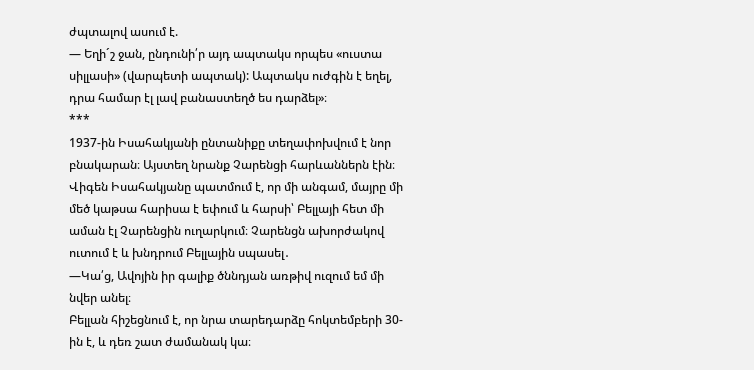ժպտալով ասում է.
— Եղի´շ ջան, ընդունի՛ր այդ ապտակս որպես «ուստա սիլլասի» (վարպետի ապտակ): Ապտակս ուժգին է եղել, դրա համար էլ լավ բանաստեղծ ես դարձել»։
***
1937-ին Իսահակյանի ընտանիքը տեղափոխվում է նոր բնակարան։ Այստեղ նրանք Չարենցի հարևաններն էին։ Վիգեն Իսահակյանը պատմում է, որ մի անգամ, մայրը մի մեծ կաթսա հարիսա է եփում և հարսի՝ Բելլայի հետ մի աման էլ Չարենցին ուղարկում։ Չարենցն ախորժակով ուտում է և խնդրում Բելլային սպասել․
—Կա՛ց, Ավոյին իր գալիք ծննդյան առթիվ ուզում եմ մի նվեր անել։
Բելլան հիշեցնում է, որ նրա տարեդարձը հոկտեմբերի 30-ին է, և դեռ շատ ժամանակ կա։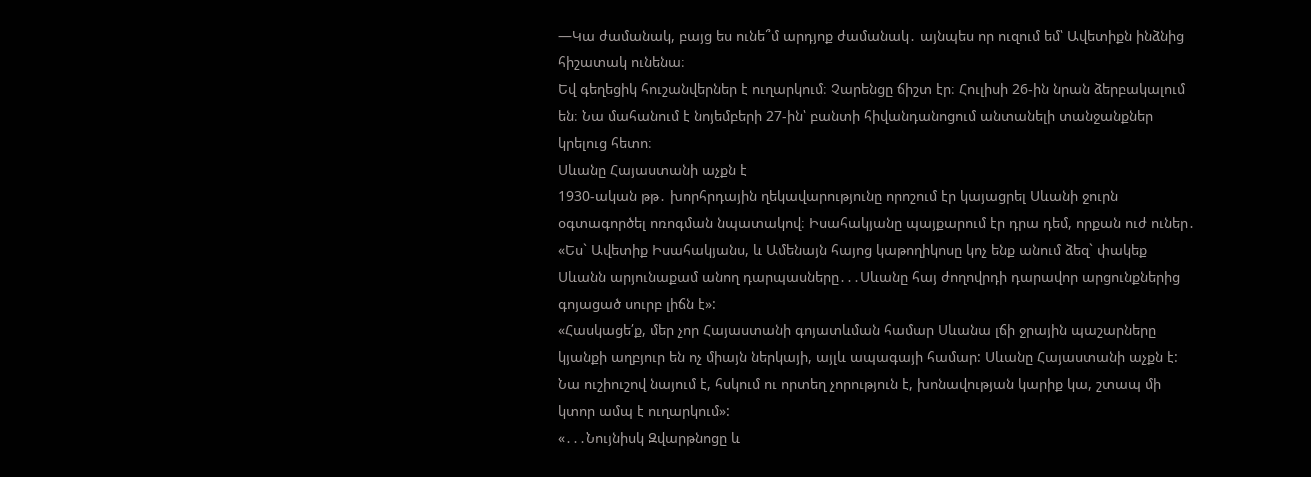—Կա ժամանակ, բայց ես ունե՞մ արդյոք ժամանակ․ այնպես որ ուզում եմ՝ Ավետիքն ինձնից հիշատակ ունենա։
Եվ գեղեցիկ հուշանվերներ է ուղարկում։ Չարենցը ճիշտ էր։ Հուլիսի 26-ին նրան ձերբակալում են։ Նա մահանում է նոյեմբերի 27-ին՝ բանտի հիվանդանոցում անտանելի տանջանքներ կրելուց հետո։
Սևանը Հայաստանի աչքն է
1930-ական թթ․ խորհրդային ղեկավարությունը որոշում էր կայացրել Սևանի ջուրն օգտագործել ոռոգման նպատակով։ Իսահակյանը պայքարում էր դրա դեմ, որքան ուժ ուներ․ «Ես` Ավետիք Իսահակյանս, և Ամենայն հայոց կաթողիկոսը կոչ ենք անում ձեզ` փակեք Սևանն արյունաքամ անող դարպասները․․․Սևանը հայ ժողովրդի դարավոր արցունքներից գոյացած սուրբ լիճն է»:
«Հասկացե՛ք, մեր չոր Հայաստանի գոյատևման համար Սևանա լճի ջրային պաշարները կյանքի աղբյուր են ոչ միայն ներկայի, այլև ապագայի համար: Սևանը Հայաստանի աչքն է: Նա ուշիուշով նայում է, հսկում ու որտեղ չորություն է, խոնավության կարիք կա, շտապ մի կտոր ամպ է ուղարկում»:
«․․․Նույնիսկ Զվարթնոցը և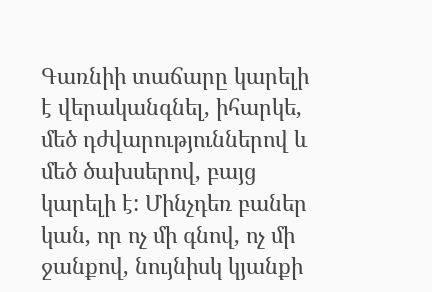Գառնիի տաճարը կարելի է վերականգնել, իհարկե, մեծ դժվարություններով և մեծ ծախսերով, բայց կարելի է: Մինչդեռ բաներ կան, որ ոչ մի գնով, ոչ մի ջանքով, նույնիսկ կյանքի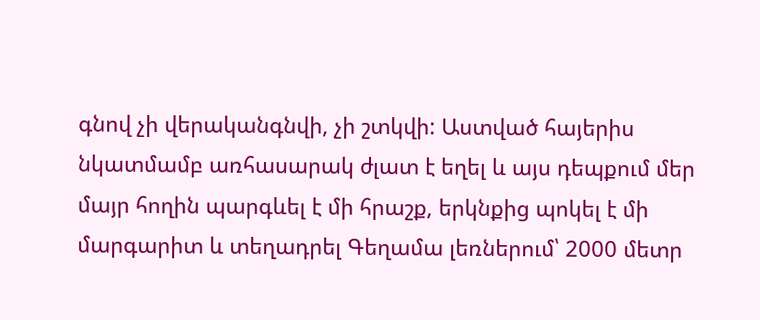գնով չի վերականգնվի, չի շտկվի: Աստված հայերիս նկատմամբ առհասարակ ժլատ է եղել և այս դեպքում մեր մայր հողին պարգևել է մի հրաշք, երկնքից պոկել է մի մարգարիտ և տեղադրել Գեղամա լեռներում՝ 2000 մետր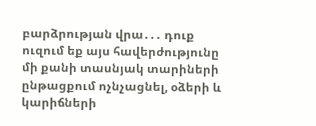բարձրության վրա․․․ դուք ուզում եք այս հավերժությունը մի քանի տասնյակ տարիների ընթացքում ոչնչացնել, օձերի և կարիճների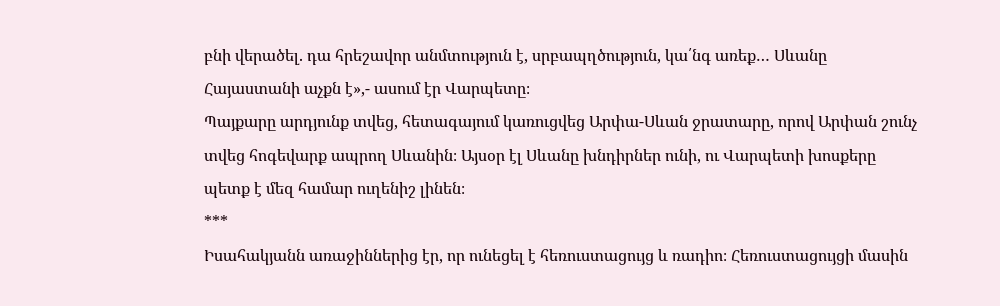բնի վերածել. դա հրեշավոր անմտություն է, սրբապղծություն, կա՛նգ առեք… Սևանը Հայաստանի աչքն է»,- ասում էր Վարպետը։
Պայքարը արդյունք տվեց, հետագայում կառուցվեց Արփա-Սևան ջրատարը, որով Արփան շունչ տվեց հոգեվարք ապրող Սևանին։ Այսօր էլ Սևանը խնդիրներ ունի, ու Վարպետի խոսքերը պետք է մեզ համար ուղենիշ լինեն։
***
Իսահակյանն առաջիններից էր, որ ունեցել է հեռուստացույց և ռադիո։ Հեռուստացույցի մասին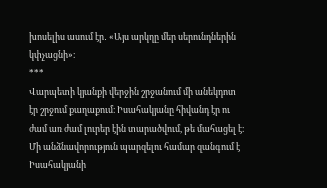խոսելիս ասում էր․ «Այս արկղը մեր սերունդներին կփչացնի»։
***
Վարպետի կյանքի վերջին շրջանում մի անեկդոտ էր շրջում քաղաքում։ Իսահակյանը հիվանդ էր ու ժամ առ ժամ լուրեր էին տարածվում, թե մահացել է։ Մի անձնավորություն պարզելու համար զանգում է Իսահակյանի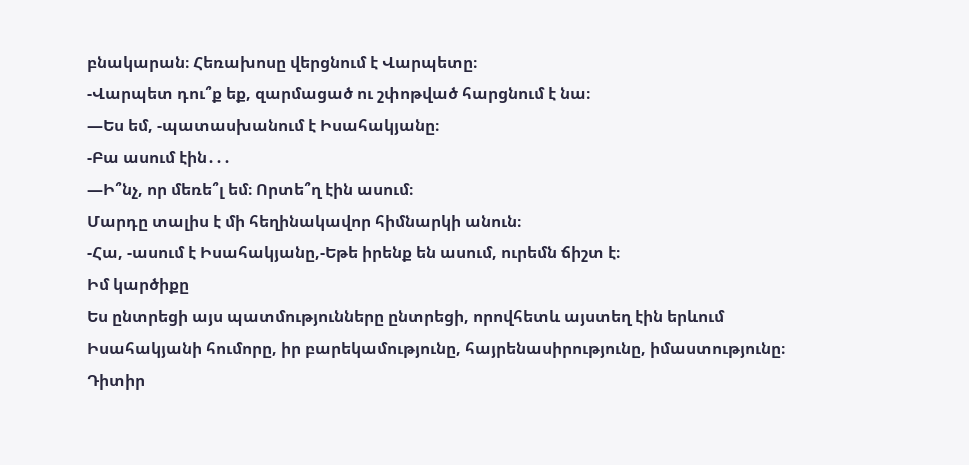բնակարան։ Հեռախոսը վերցնում է Վարպետը։
-Վարպետ դու՞ք եք, զարմացած ու շփոթված հարցնում է նա։
—Ես եմ, -պատասխանում է Իսահակյանը։
-Բա ասում էին․․․
—Ի՞նչ, որ մեռե՞լ եմ։ Որտե՞ղ էին ասում։
Մարդը տալիս է մի հեղինակավոր հիմնարկի անուն։
-Հա, -ասում է Իսահակյանը,-Եթե իրենք են ասում, ուրեմն ճիշտ է։
Իմ կարծիքը
Ես ընտրեցի այս պատմությունները ընտրեցի, որովհետև այստեղ էին երևում Իսահակյանի հումորը, իր բարեկամությունը, հայրենասիրությունը, իմաստությունը։
Դիտիր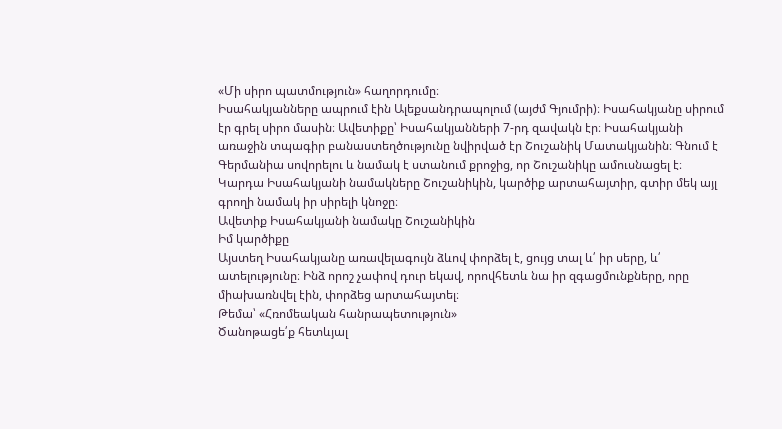«Մի սիրո պատմություն» հաղորդումը։
Իսահակյանները ապրում էին Ալեքսանդրապոլում (այժմ Գյումրի)։ Իսահակյանը սիրում էր գրել սիրո մասին։ Ավետիքը՝ Իսահակյանների 7-րդ զավակն էր։ Իսահակյանի առաջին տպագիր բանաստեղծությունը նվիրված էր Շուշանիկ Մատակյանին։ Գնում է Գերմանիա սովորելու և նամակ է ստանում քրոջից, որ Շուշանիկը ամուսնացել է։
Կարդա Իսահակյանի նամակները Շուշանիկին, կարծիք արտահայտիր, գտիր մեկ այլ գրողի նամակ իր սիրելի կնոջը։
Ավետիք Իսահակյանի նամակը Շուշանիկին
Իմ կարծիքը
Այստեղ Իսահակյանը առավելագույն ձևով փորձել է, ցույց տալ և՛ իր սերը, և՛ ատելությունը։ Ինձ որոշ չափով դուր եկավ, որովհետև նա իր զգացմունքները, որը միախառնվել էին, փորձեց արտահայտել։
Թեմա՝ «Հռոմեական հանրապետություն»
Ծանոթացե՛ք հետևյալ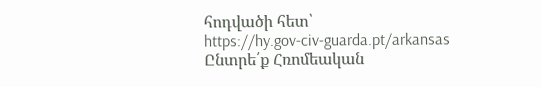հոդվածի հետ՝
https://hy.gov-civ-guarda.pt/arkansas
Ընտրե՛ք Հռոմեական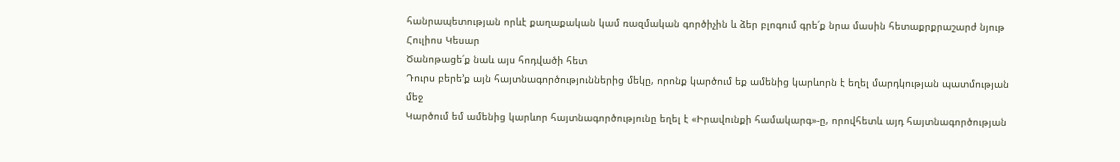հանրապետության որևէ քաղաքական կամ ռազմական գործիչին և ձեր բլոգում գրե՛ք նրա մասին հետաքրքրաշարժ նյութ
Հուլիոս Կեսար
Ծանոթացե՛ք նաև այս հոդվածի հետ
Դուրս բերե’ք այն հայտնագործություններից մեկը, որոնք կարծում եք ամենից կարևորն է եղել մարդկության պատմության մեջ
Կարծում եմ ամենից կարևոր հայտնագործությունը եղել է «Իրավունքի համակարգ»-ը, որովհետև այդ հայտնագործության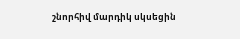շնորհիվ մարդիկ սկսեցին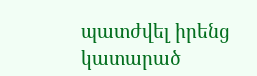պատժվել իրենց կատարած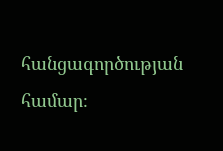հանցագործության համար։